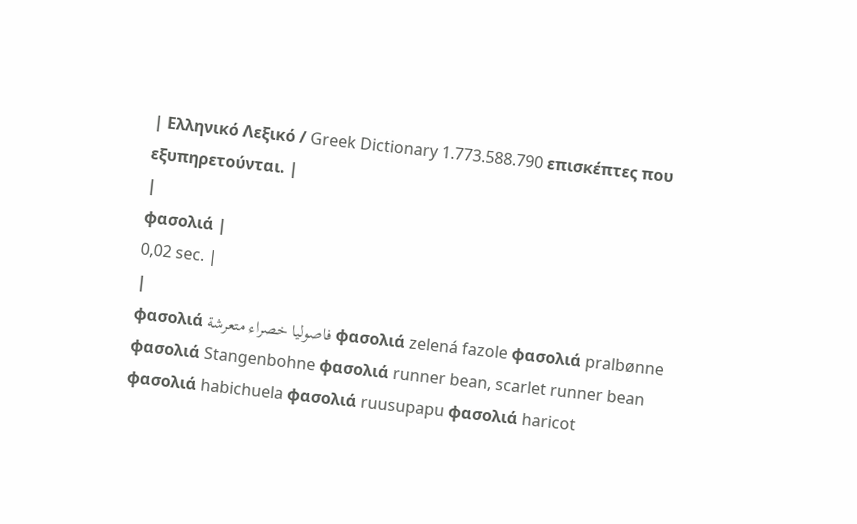| Ελληνικό Λεξικό / Greek Dictionary 1.773.588.790 επισκέπτες που εξυπηρετούνται. |
|
φασολιά |
0,02 sec. |
|
φασολιά فاصوليا خصراء متعرشة φασολιά zelená fazole φασολιά pralbønne φασολιά Stangenbohne φασολιά runner bean, scarlet runner bean φασολιά habichuela φασολιά ruusupapu φασολιά haricot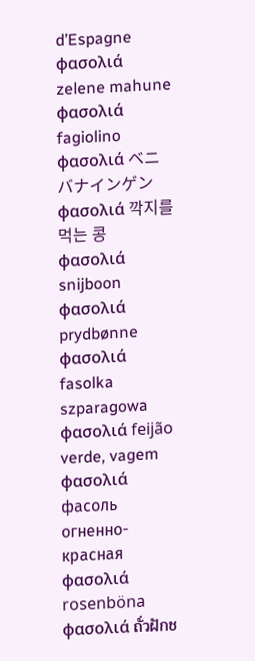d’Espagne φασολιά zelene mahune φασολιά fagiolino φασολιά ベニバナインゲン φασολιά 깍지를 먹는 콩 φασολιά snijboon φασολιά prydbønne φασολιά fasolka szparagowa φασολιά feijão verde, vagem φασολιά фасоль огненно-красная φασολιά rosenböna φασολιά ถั่วฝักช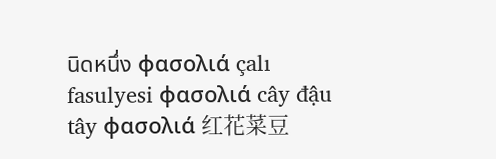นิดหนึ่ง φασολιά çalı fasulyesi φασολιά cây đậu tây φασολιά 红花菜豆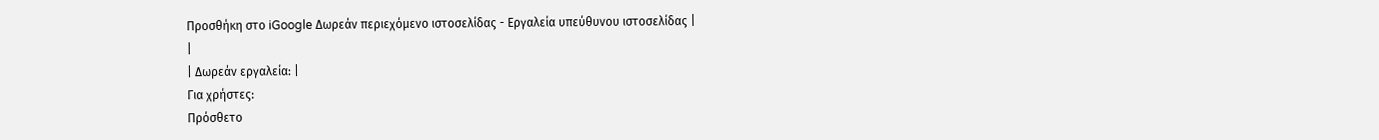Προσθήκη στο iGoogle Δωρεάν περιεχόμενο ιστοσελίδας - Εργαλεία υπεύθυνου ιστοσελίδας |
|
| Δωρεάν εργαλεία: |
Για χρήστες:
Πρόσθετο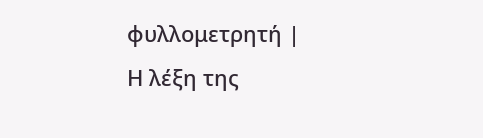φυλλομετρητή |
Η λέξη της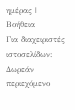ημέρας |
Βοήθεια
Για διαχειριστές ιστοσελίδων: Δωρεάν περιεχόμενο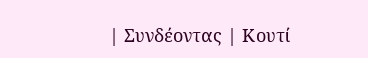| Συνδέοντας | Κουτί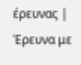έρευνας | Έρευνα με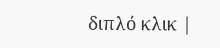διπλό κλικ |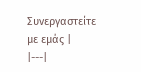Συνεργαστείτε με εμάς |
|---|